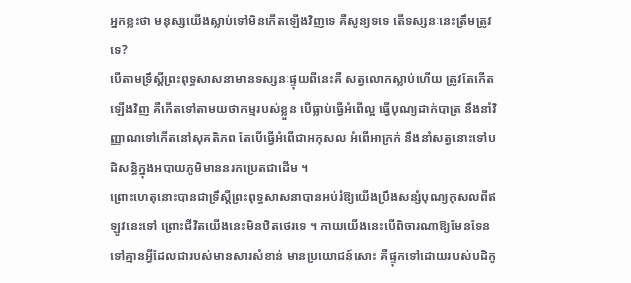អ្នកខ្លះថា មនុស្សយើងស្លាប់ទៅមិនកើតឡើងវិញទេ គឺសូន្យទទេ តើទស្សនៈនេះត្រឹមត្រូវទេ?
បើតាមទ្រឹស្តីព្រះពុទ្ធសាសនាមានទស្សនៈផ្ទុយពីនេះគឺ សត្វលោកស្លាប់ហើយ ត្រូវតែកើតឡើងវិញ គឺកើតទៅតាមយថាកម្មរបស់ខ្លួន បើធ្លាប់ធ្វើអំពើល្អ ធ្វើបុណ្យដាក់បាត្រ នឹងនាំវិញ្ញាណទៅកើតនៅសុគតិភព តែបើធ្វើអំពើជាអកុសល អំពើអាក្រក់ នឹងនាំសត្វនោះទៅបដិសន្ធិក្នុងអបាយភូមិមាននរកប្រេតជាដើម ។
ព្រោះហេតុនោះបានជាទ្រឹស្តីព្រះពុទ្ធសាសនាបានអប់រំឱ្យយើងប្រឹងសន្សំបុណ្យកុសលពីឥឡូវនេះទៅ ព្រោះជីវិតយើងនេះមិនឋិតថេរទេ ។ កាយយើងនេះបើពិចារណាឱ្យមែនទែនទៅគ្មានអ្វីដែលជារបស់មានសារសំខាន់ មានប្រយោជន៍សោះ គឺផ្ទុកទៅដោយរបស់បដិកូ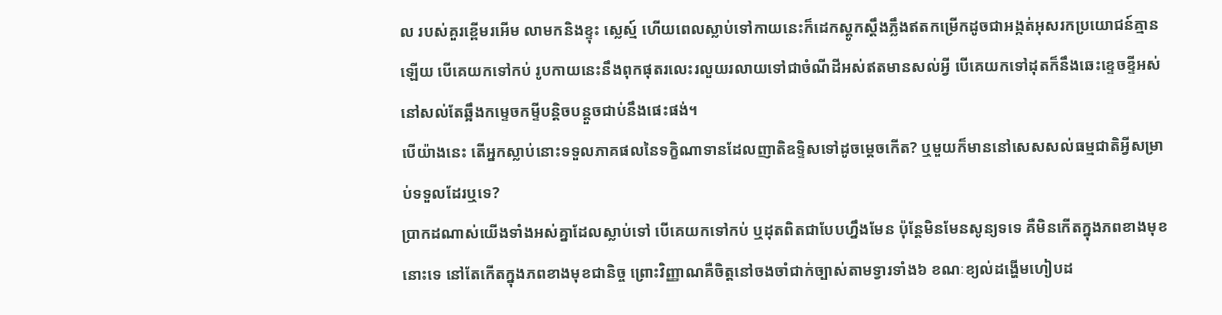ល របស់គួរខ្ពើមរអើម លាមកនិងខ្ទុះ ស្លេស្ម៍ ហើយពេលស្លាប់ទៅកាយនេះក៏ដេកស្តូកស្តឹងភ្លឹងឥតកម្រើកដូចជាអង្កត់អុសរកប្រយោជន៍គ្មានឡើយ បើគេយកទៅកប់ រូបកាយនេះនឹងពុកផុតរលេះរលួយរលាយទៅជាចំណីដីអស់ឥតមានសល់អ្វី បើគេយកទៅដុតក៏នឹងឆេះខ្ទេចខ្ទីអស់នៅសល់តែឆ្អឹងកម្ទេចកម្ទីបន្តិចបន្តួចជាប់នឹងផេះផង់។
បើយ៉ាងនេះ តើអ្នកស្លាប់នោះទទួលភាគផលនៃទក្ខិណាទានដែលញាតិឧទ្ទិសទៅដូចម្តេចកើត? ឬមួយក៏មាននៅសេសសល់ធម្មជាតិអ្វីសម្រាប់ទទួលដែរឬទេ?
ប្រាកដណាស់យើងទាំងអស់គ្នាដែលស្លាប់ទៅ បើគេយកទៅកប់ ឬដុតពិតជាបែបហ្នឹងមែន ប៉ុន្តែមិនមែនសូន្យទទេ គឺមិនកើតក្នុងភពខាងមុខនោះទេ នៅតែកើតក្នុងភពខាងមុខជានិច្ច ព្រោះវិញ្ញាណគឺចិត្តនៅចងចាំជាក់ច្បាស់តាមទ្វារទាំង៦ ខណៈខ្យល់ដង្ហើមហៀបដ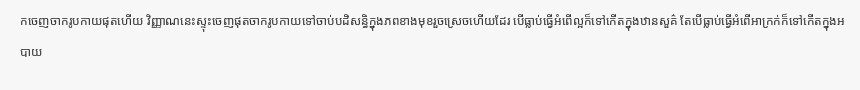កចេញចាករូបកាយផុតហើយ វិញ្ញាណនេះស្ទុះចេញផុតចាករូបកាយទៅចាប់បដិសន្ធិក្នុងភពខាងមុខរួចស្រេចហើយដែរ បើធ្លាប់ធ្វើអំពើល្អក៏ទៅកើតក្នុងឋានសួគ៌ តែបើធ្លាប់ធ្វើអំពើអាក្រក់ក៏ទៅកើតក្នុងអបាយ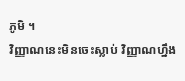ភូមិ ។
វិញ្ញាណនេះមិនចេះស្លាប់ វិញ្ញាណហ្នឹង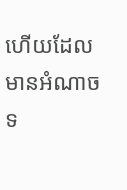ហើយដែលមានអំណាចទ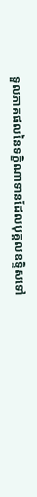ទួលភាគផលនៃទក្ខិណាទានដែលបុគ្គលឧទ្ទិសទៅ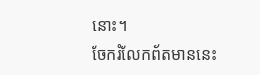នោះ។
ចែករំលែកព័តមាននេះ